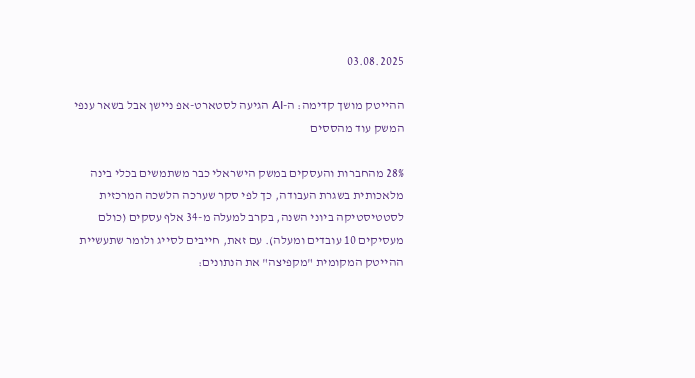03.08.2025

ההייטק מושך קדימה: ה-AI הגיעה לסטארט-אפ ניישן אבל בשאר ענפי המשק עוד מהססים

28% מהחברות והעסקים במשק הישראלי כבר משתמשים בכלי בינה מלאכותית בשגרת העבודה, כך לפי סקר שערכה הלשכה המרכזית לסטטיסטיקה ביוני השנה, בקרב למעלה מ-34 אלף עסקים (כולם מעסיקים 10 עובדים ומעלה). עם זאת, חייבים לסייג ולומר שתעשיית ההייטק המקומית "מקפיצה" את הנתונים: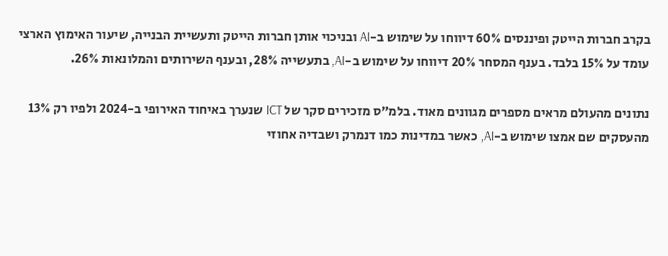בקרב חברות הייטק ופיננסים 60% דיווחו על שימוש ב-AI ובניכוי אותן חברות הייטק ותעשיית הבנייה, שיעור האימוץ הארצי עומד על 15% בלבד. בענף המסחר 20% דיווחו על שימוש ב-AI, בתעשייה 28%, ובענף השירותים והמלונאות 26%.

נתונים מהעולם מראים מספרים מגוונים מאוד. בלמ"ס מזכירים סקר של ICT שנערך באיחוד האירופי ב-2024 ולפיו רק 13% מהעסקים שם אמצו שימוש ב-AI, כאשר במדינות כמו דנמרק ושבדיה אחוזי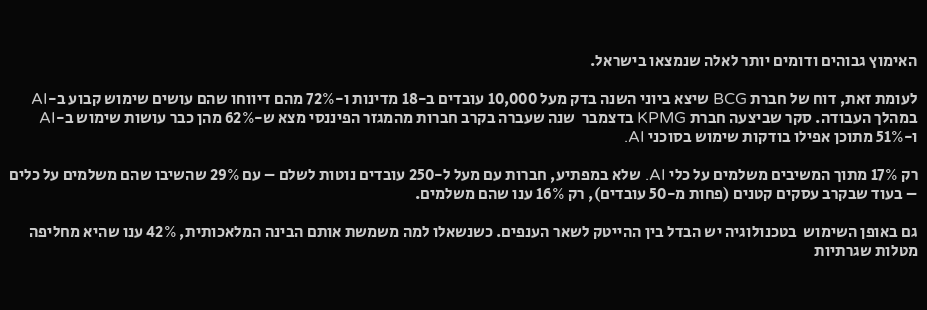האימוץ גבוהים ודומים יותר לאלה שנמצאו בישראל.

לעומת זאת, דוח של חברת BCG שיצא ביוני השנה בדק מעל 10,000 עובדים ב-18 מדינות ו-72% מהם דיווחו שהם עושים שימוש קבוע ב-AI במהלך העבודה. סקר שביצעה חברת KPMG בדצמבר  שנה שעברה בקרב חברות מהמגזר הפיננסי מצא ש-62% מהן כבר עושות שימוש ב-AI ו-51% מתוכן אפילו בודקות שימוש בסוכני AI.

רק 17% מתוך המשיבים משלמים על כלי AI. שלא במפתיע, חברות עם מעל ל-250 עובדים נוטות לשלם – עם 29% שהשיבו שהם משלמים על כלים – בעוד שבקרב עסקים קטנים (פחות מ-50 עובדים), רק 16% ענו שהם משלמים.

גם באופן השימוש  בטכנולוגיה יש הבדל בין ההייטק לשאר הענפים. כשנשאלו למה משמשת אותם הבינה המלאכותית, 42% ענו שהיא מחליפה מטלות שגרתיות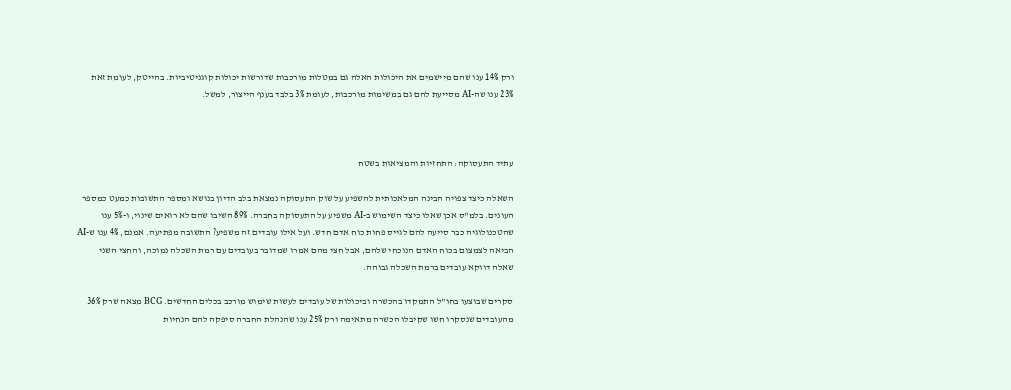ורק 14% ענו שהם מיישמים את היכולות האלה גם במטלות מורכבות שדורשות יכולות קוגניטיביות. בהייטק, לעומת זאת 23% ענו שה-AI מסייעת להם גם במשימות מורכבות, לעומת 3% בלבד בענף הייצור, למשל.



עתיד התעסוקה: התחזיות והמציאות בשטח

השאלה כיצד צפויה הבינה המלאכותית להשפיע על שוק התעסוקה נמצאת בלב הדיון בנושא ומספר התשובות כמעט כמספר העונים. בלמ"ס אכן שאלו כיצד השימוש ב-AI משפיע על התעסוקה בחברה. 89% השיבו שהם לא רואים שינוי, ו-5% ענו שהטכנולוגיה כבר סייעה להם לגייס פחות כוח אדם חדש. ועל אילו עובדים זה משפיע? התשובה מפתיעה. אמנם, 4% ענו ש-AI הביאה לצמצום בכוח האדם הנוכחי שלהם, אבל חצי מהם אמרו שמדובר בעובדים עם רמת השכלה נמוכה, והחצי השני שאלה דווקא עובדים ברמת השכלה גבוהה.

סקרים שבוצעו בחו"ל התמקדו בהכשרה וביכולות של עובדים לעשות שימוש מורכב בכלים החדשים. BCG מצאה שרק 36% מהעובדים שנסקרו חשו שקיבלו הכשרה מתאימה ורק 25% ענו שהנהלת החברה סיפקה להם הנחיות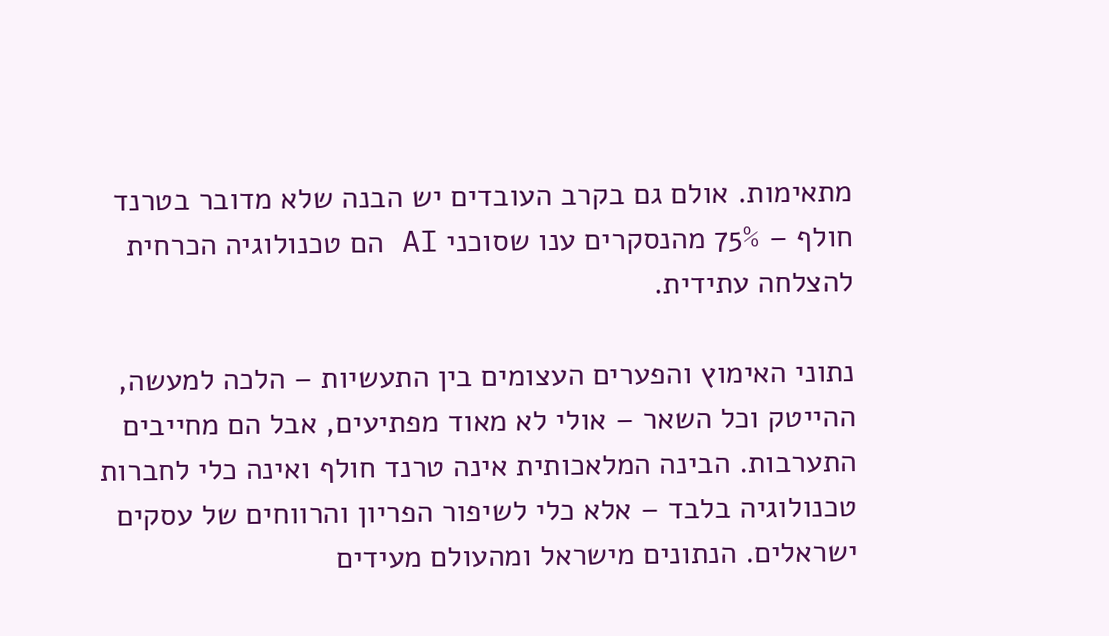מתאימות. אולם גם בקרב העובדים יש הבנה שלא מדובר בטרנד חולף – 75% מהנסקרים ענו שסוכני AI הם טכנולוגיה הכרחית להצלחה עתידית.

נתוני האימוץ והפערים העצומים בין התעשיות – הלכה למעשה, ההייטק וכל השאר – אולי לא מאוד מפתיעים, אבל הם מחייבים התערבות. הבינה המלאכותית אינה טרנד חולף ואינה כלי לחברות טכנולוגיה בלבד – אלא כלי לשיפור הפריון והרווחים של עסקים ישראלים. הנתונים מישראל ומהעולם מעידים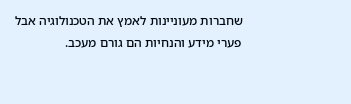שחברות מעוניינות לאמץ את הטכנולוגיה אבל פערי מידע והנחיות הם גורם מעכב.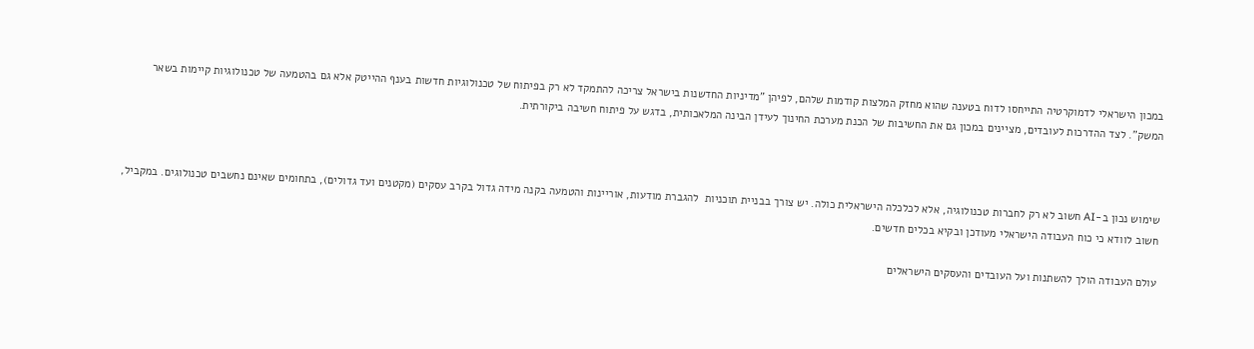במכון הישראלי לדמוקרטיה התייחסו לדוח בטענה שהוא מחזק המלצות קודמות שלהם, לפיהן "מדיניות החדשנות בישראל צריכה להתמקד לא רק בפיתוח של טכנולוגיות חדשות בענף ההייטק אלא גם בהטמעה של טכנולוגיות קיימות בשאר המשק". לצד ההדרכות לעובדים, מציינים במכון גם את החשיבות של הכנת מערכת החינוך לעידן הבינה המלאכותית, בדגש על פיתוח חשיבה ביקורתית.



שימוש נכון ב-AI חשוב לא רק לחברות טכנולוגיה, אלא לכלכלה הישראלית כולה. יש צורך בבניית תוכניות  להגברת מודעות, אוריינות והטמעה בקנה מידה גדול בקרב עסקים (מקטנים ועד גדולים), בתחומים שאינם נחשבים טכנולוגים. במקביל, חשוב לוודא כי כוח העבודה הישראלי מעודכן ובקיא בכלים חדשים.

עולם העבודה הולך להשתנות ועל העובדים והעסקים הישראלים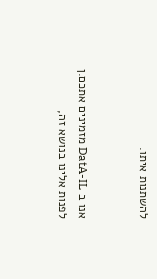להשתנות איתו.


אנו ב DatA-IL מזמינים אתכם.ן לפנות אלינו בנושא זה,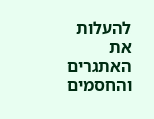להעלות את האתגרים והחסמים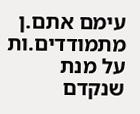עימם אתם.ן מתמודדים.ות על מנת שנקדם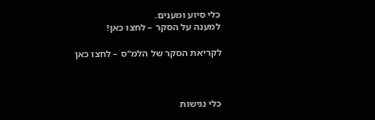כלי סיוע ומענים.
למענה על הסקר – לחצו כאן!

לקריאת הסקר של הלמ"ס – לחצו כאן



כלי נגישות